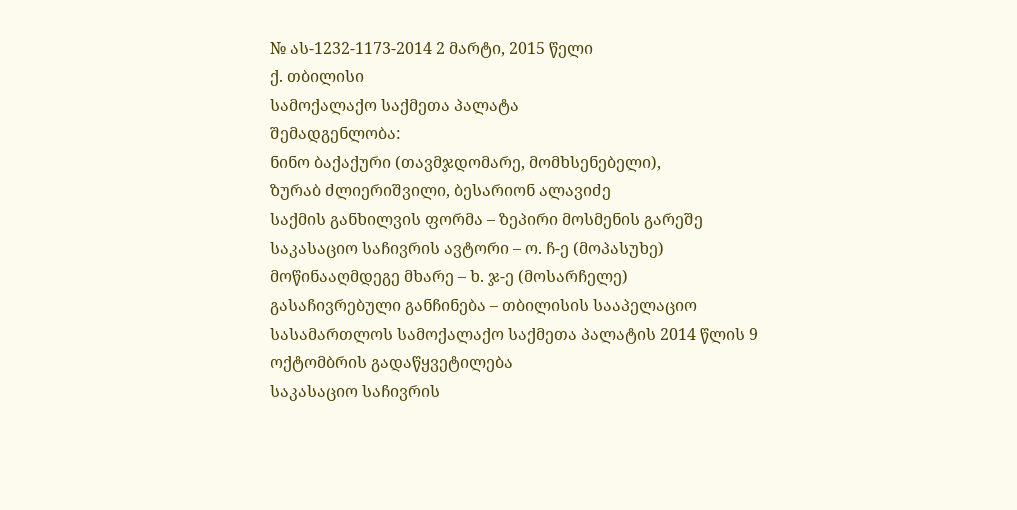№ ას-1232-1173-2014 2 მარტი, 2015 წელი
ქ. თბილისი
სამოქალაქო საქმეთა პალატა
შემადგენლობა:
ნინო ბაქაქური (თავმჯდომარე, მომხსენებელი),
ზურაბ ძლიერიშვილი, ბესარიონ ალავიძე
საქმის განხილვის ფორმა – ზეპირი მოსმენის გარეშე
საკასაციო საჩივრის ავტორი – ო. ჩ-ე (მოპასუხე)
მოწინააღმდეგე მხარე – ხ. ჯ-ე (მოსარჩელე)
გასაჩივრებული განჩინება – თბილისის სააპელაციო სასამართლოს სამოქალაქო საქმეთა პალატის 2014 წლის 9 ოქტომბრის გადაწყვეტილება
საკასაციო საჩივრის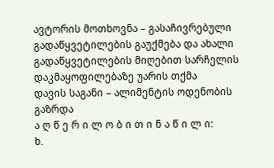ავტორის მოთხოვნა – გასაჩივრებული გადაწყვეტილების გაუქმება და ახალი გადაწყვეტილების მიღებით სარჩელის დაკმაყოფილებაზე უარის თქმა
დავის საგანი – ალიმენტის ოდენობის გაზრდა
ა ღ წ ე რ ი ლ ო ბ ი თ ი ნ ა წ ი ლ ი:
ხ.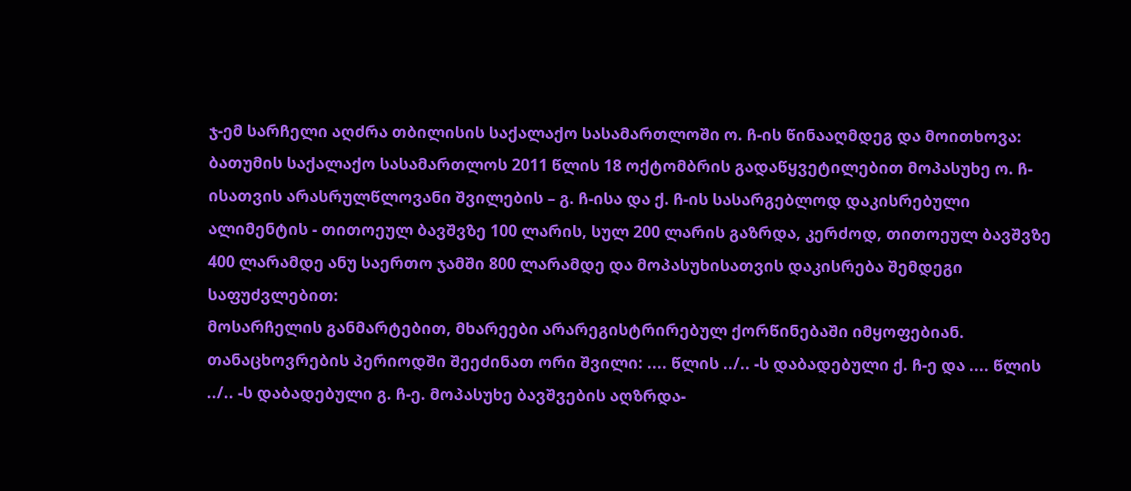ჯ-ემ სარჩელი აღძრა თბილისის საქალაქო სასამართლოში ო. ჩ-ის წინააღმდეგ და მოითხოვა: ბათუმის საქალაქო სასამართლოს 2011 წლის 18 ოქტომბრის გადაწყვეტილებით მოპასუხე ო. ჩ-ისათვის არასრულწლოვანი შვილების – გ. ჩ-ისა და ქ. ჩ-ის სასარგებლოდ დაკისრებული ალიმენტის - თითოეულ ბავშვზე 100 ლარის, სულ 200 ლარის გაზრდა, კერძოდ, თითოეულ ბავშვზე 400 ლარამდე ანუ საერთო ჯამში 800 ლარამდე და მოპასუხისათვის დაკისრება შემდეგი საფუძვლებით:
მოსარჩელის განმარტებით, მხარეები არარეგისტრირებულ ქორწინებაში იმყოფებიან. თანაცხოვრების პერიოდში შეეძინათ ორი შვილი: .... წლის ../.. -ს დაბადებული ქ. ჩ-ე და .... წლის ../.. -ს დაბადებული გ. ჩ-ე. მოპასუხე ბავშვების აღზრდა-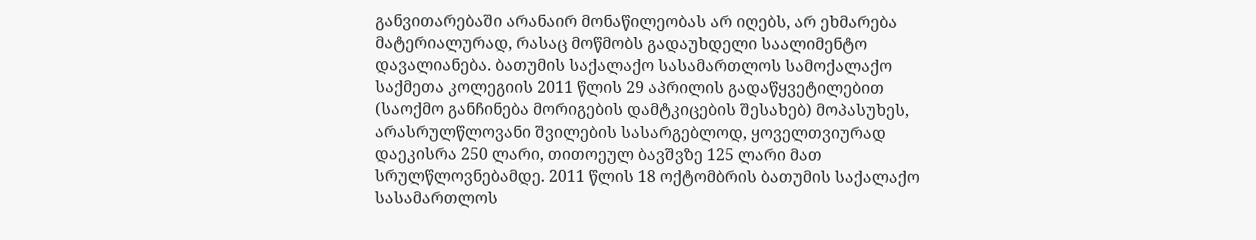განვითარებაში არანაირ მონაწილეობას არ იღებს, არ ეხმარება მატერიალურად, რასაც მოწმობს გადაუხდელი საალიმენტო დავალიანება. ბათუმის საქალაქო სასამართლოს სამოქალაქო საქმეთა კოლეგიის 2011 წლის 29 აპრილის გადაწყვეტილებით (საოქმო განჩინება მორიგების დამტკიცების შესახებ) მოპასუხეს, არასრულწლოვანი შვილების სასარგებლოდ, ყოველთვიურად დაეკისრა 250 ლარი, თითოეულ ბავშვზე 125 ლარი მათ სრულწლოვნებამდე. 2011 წლის 18 ოქტომბრის ბათუმის საქალაქო სასამართლოს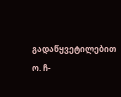გადაწყვეტილებით ო. ჩ-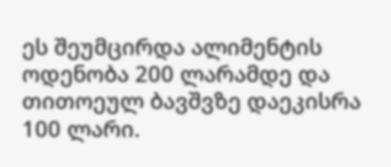ეს შეუმცირდა ალიმენტის ოდენობა 200 ლარამდე და თითოეულ ბავშვზე დაეკისრა 100 ლარი.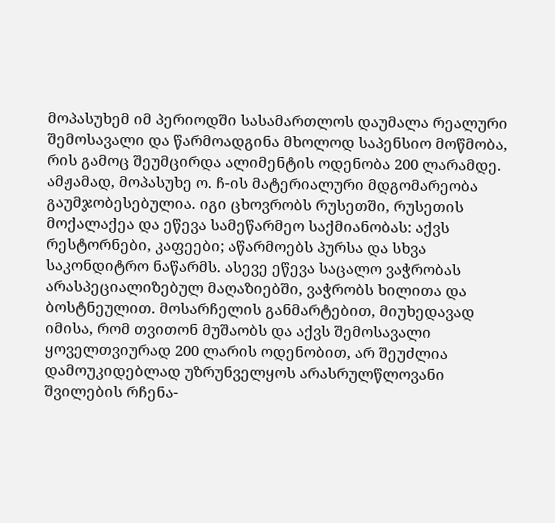მოპასუხემ იმ პერიოდში სასამართლოს დაუმალა რეალური შემოსავალი და წარმოადგინა მხოლოდ საპენსიო მოწმობა, რის გამოც შეუმცირდა ალიმენტის ოდენობა 200 ლარამდე. ამჟამად, მოპასუხე ო. ჩ-ის მატერიალური მდგომარეობა გაუმჯობესებულია. იგი ცხოვრობს რუსეთში, რუსეთის მოქალაქეა და ეწევა სამეწარმეო საქმიანობას: აქვს რესტორნები, კაფეები; აწარმოებს პურსა და სხვა საკონდიტრო ნაწარმს. ასევე ეწევა საცალო ვაჭრობას არასპეციალიზებულ მაღაზიებში, ვაჭრობს ხილითა და ბოსტნეულით. მოსარჩელის განმარტებით, მიუხედავად იმისა, რომ თვითონ მუშაობს და აქვს შემოსავალი ყოველთვიურად 200 ლარის ოდენობით, არ შეუძლია დამოუკიდებლად უზრუნველყოს არასრულწლოვანი შვილების რჩენა-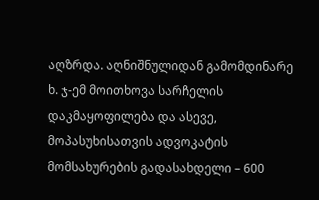აღზრდა. აღნიშნულიდან გამომდინარე ხ. ჯ-ემ მოითხოვა სარჩელის დაკმაყოფილება და ასევე, მოპასუხისათვის ადვოკატის მომსახურების გადასახდელი – 600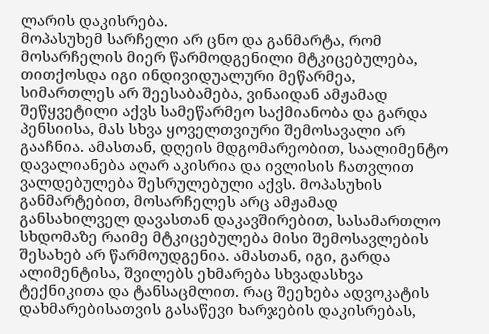ლარის დაკისრება.
მოპასუხემ სარჩელი არ ცნო და განმარტა, რომ მოსარჩელის მიერ წარმოდგენილი მტკიცებულება, თითქოსდა იგი ინდივიდუალური მეწარმეა, სიმართლეს არ შეესაბამება, ვინაიდან ამჟამად შეწყვეტილი აქვს სამეწარმეო საქმიანობა და გარდა პენსიისა, მას სხვა ყოველთვიური შემოსავალი არ გააჩნია. ამასთან, დღეის მდგომარეობით, საალიმენტო დავალიანება აღარ აკისრია და ივლისის ჩათვლით ვალდებულება შესრულებული აქვს. მოპასუხის განმარტებით, მოსარჩელეს არც ამჟამად განსახილველ დავასთან დაკავშირებით, სასამართლო სხდომაზე რაიმე მტკიცებულება მისი შემოსავლების შესახებ არ წარმოუდგენია. ამასთან, იგი, გარდა ალიმენტისა, შვილებს ეხმარება სხვადასხვა ტექნიკითა და ტანსაცმლით. რაც შეეხება ადვოკატის დახმარებისათვის გასაწევი ხარჯების დაკისრებას,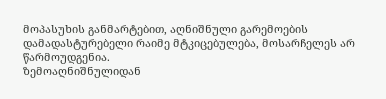მოპასუხის განმარტებით, აღნიშნული გარემოების დამადასტურებელი რაიმე მტკიცებულება, მოსარჩელეს არ წარმოუდგენია.
ზემოაღნიშნულიდან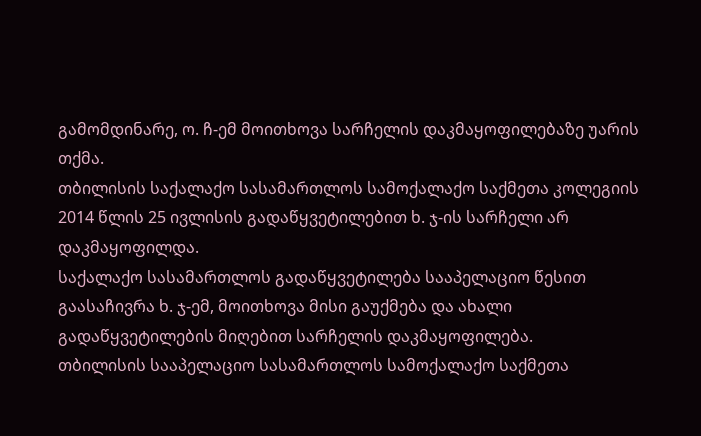გამომდინარე, ო. ჩ-ემ მოითხოვა სარჩელის დაკმაყოფილებაზე უარის თქმა.
თბილისის საქალაქო სასამართლოს სამოქალაქო საქმეთა კოლეგიის 2014 წლის 25 ივლისის გადაწყვეტილებით ხ. ჯ-ის სარჩელი არ დაკმაყოფილდა.
საქალაქო სასამართლოს გადაწყვეტილება სააპელაციო წესით გაასაჩივრა ხ. ჯ-ემ, მოითხოვა მისი გაუქმება და ახალი გადაწყვეტილების მიღებით სარჩელის დაკმაყოფილება.
თბილისის სააპელაციო სასამართლოს სამოქალაქო საქმეთა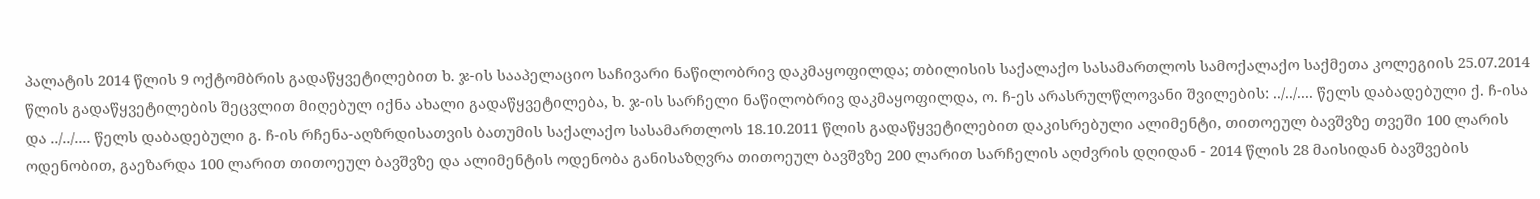პალატის 2014 წლის 9 ოქტომბრის გადაწყვეტილებით ხ. ჯ-ის სააპელაციო საჩივარი ნაწილობრივ დაკმაყოფილდა; თბილისის საქალაქო სასამართლოს სამოქალაქო საქმეთა კოლეგიის 25.07.2014 წლის გადაწყვეტილების შეცვლით მიღებულ იქნა ახალი გადაწყვეტილება, ხ. ჯ-ის სარჩელი ნაწილობრივ დაკმაყოფილდა, ო. ჩ-ეს არასრულწლოვანი შვილების: ../../.... წელს დაბადებული ქ. ჩ-ისა და ../../.... წელს დაბადებული გ. ჩ-ის რჩენა-აღზრდისათვის ბათუმის საქალაქო სასამართლოს 18.10.2011 წლის გადაწყვეტილებით დაკისრებული ალიმენტი, თითოეულ ბავშვზე თვეში 100 ლარის ოდენობით, გაეზარდა 100 ლარით თითოეულ ბავშვზე და ალიმენტის ოდენობა განისაზღვრა თითოეულ ბავშვზე 200 ლარით სარჩელის აღძვრის დღიდან - 2014 წლის 28 მაისიდან ბავშვების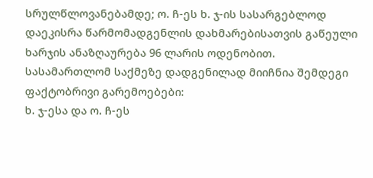სრულწლოვანებამდე; ო. ჩ-ეს ხ. ჯ-ის სასარგებლოდ დაეკისრა წარმომადგენლის დახმარებისათვის გაწეული ხარჯის ანაზღაურება 96 ლარის ოდენობით.
სასამართლომ საქმეზე დადგენილად მიიჩნია შემდეგი ფაქტობრივი გარემოებები:
ხ. ჯ-ესა და ო. ჩ-ეს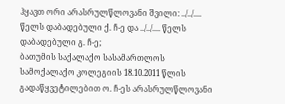ჰყავთ ორი არასრულწლოვანი შვილი: ../../.... წელს დაბადებული ქ. ჩ-ე და ../../.... წელს დაბადებული გ. ჩ-ე;
ბათუმის საქალაქო სასამართლოს სამოქალაქო კოლეგიის 18.10.2011 წლის გადაწყვეტილებით ო. ჩ-ეს არასრულწლოვანი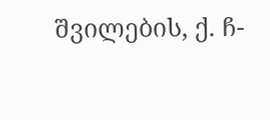შვილების, ქ. ჩ-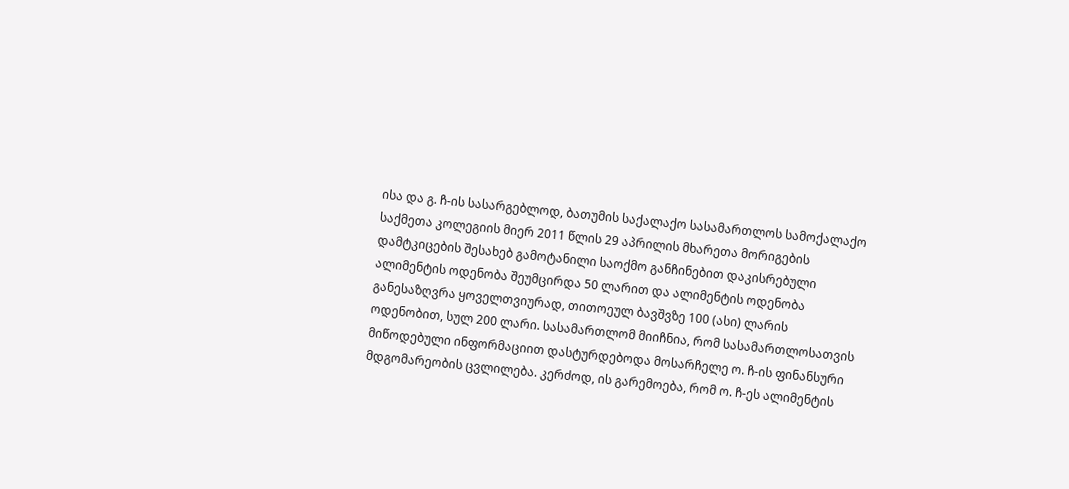ისა და გ. ჩ-ის სასარგებლოდ, ბათუმის საქალაქო სასამართლოს სამოქალაქო საქმეთა კოლეგიის მიერ 2011 წლის 29 აპრილის მხარეთა მორიგების დამტკიცების შესახებ გამოტანილი საოქმო განჩინებით დაკისრებული ალიმენტის ოდენობა შეუმცირდა 50 ლარით და ალიმენტის ოდენობა განესაზღვრა ყოველთვიურად, თითოეულ ბავშვზე 100 (ასი) ლარის ოდენობით, სულ 200 ლარი. სასამართლომ მიიჩნია, რომ სასამართლოსათვის მიწოდებული ინფორმაციით დასტურდებოდა მოსარჩელე ო. ჩ-ის ფინანსური მდგომარეობის ცვლილება. კერძოდ, ის გარემოება, რომ ო. ჩ-ეს ალიმენტის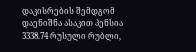დაკისრების შემდგომ დაენიშნა ასაკით პენსია 3338.74 რუსული რუბლი,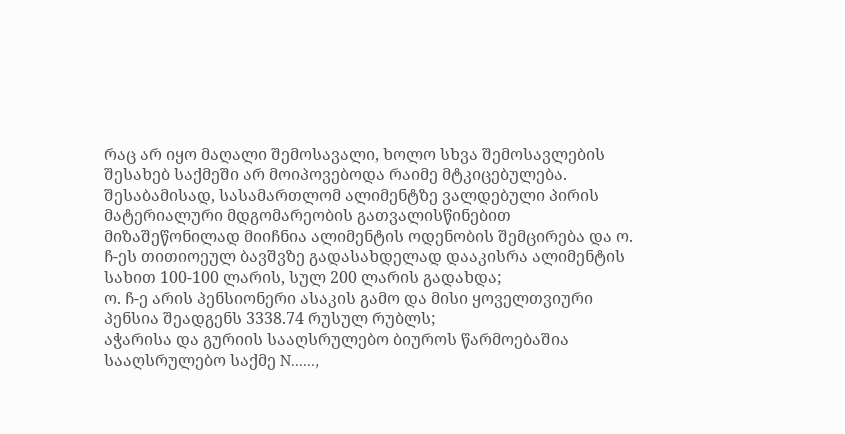რაც არ იყო მაღალი შემოსავალი, ხოლო სხვა შემოსავლების შესახებ საქმეში არ მოიპოვებოდა რაიმე მტკიცებულება. შესაბამისად, სასამართლომ ალიმენტზე ვალდებული პირის მატერიალური მდგომარეობის გათვალისწინებით მიზაშეწონილად მიიჩნია ალიმენტის ოდენობის შემცირება და ო. ჩ-ეს თითიოეულ ბავშვზე გადასახდელად დააკისრა ალიმენტის სახით 100-100 ლარის, სულ 200 ლარის გადახდა;
ო. ჩ-ე არის პენსიონერი ასაკის გამო და მისი ყოველთვიური პენსია შეადგენს 3338.74 რუსულ რუბლს;
აჭარისა და გურიის სააღსრულებო ბიუროს წარმოებაშია სააღსრულებო საქმე N......,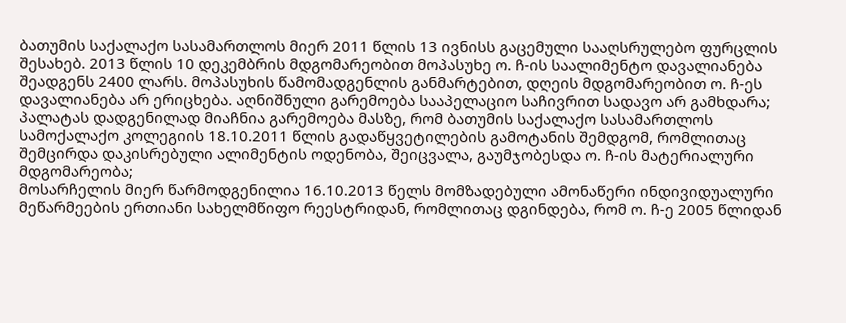ბათუმის საქალაქო სასამართლოს მიერ 2011 წლის 13 ივნისს გაცემული სააღსრულებო ფურცლის შესახებ. 2013 წლის 10 დეკემბრის მდგომარეობით მოპასუხე ო. ჩ-ის საალიმენტო დავალიანება შეადგენს 2400 ლარს. მოპასუხის წამომადგენლის განმარტებით, დღეის მდგომარეობით ო. ჩ-ეს დავალიანება არ ერიცხება. აღნიშნული გარემოება სააპელაციო საჩივრით სადავო არ გამხდარა;
პალატას დადგენილად მიაჩნია გარემოება მასზე, რომ ბათუმის საქალაქო სასამართლოს სამოქალაქო კოლეგიის 18.10.2011 წლის გადაწყვეტილების გამოტანის შემდგომ, რომლითაც შემცირდა დაკისრებული ალიმენტის ოდენობა, შეიცვალა, გაუმჯობესდა ო. ჩ-ის მატერიალური მდგომარეობა;
მოსარჩელის მიერ წარმოდგენილია 16.10.2013 წელს მომზადებული ამონაწერი ინდივიდუალური მეწარმეების ერთიანი სახელმწიფო რეესტრიდან, რომლითაც დგინდება, რომ ო. ჩ-ე 2005 წლიდან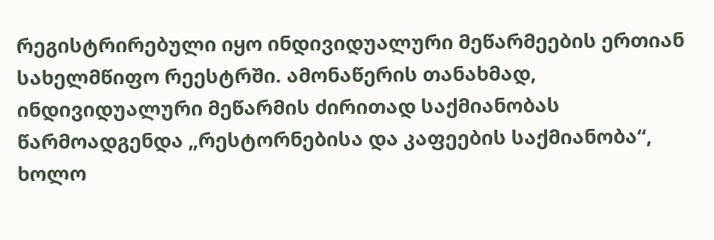რეგისტრირებული იყო ინდივიდუალური მეწარმეების ერთიან სახელმწიფო რეესტრში. ამონაწერის თანახმად, ინდივიდუალური მეწარმის ძირითად საქმიანობას წარმოადგენდა „რესტორნებისა და კაფეების საქმიანობა“, ხოლო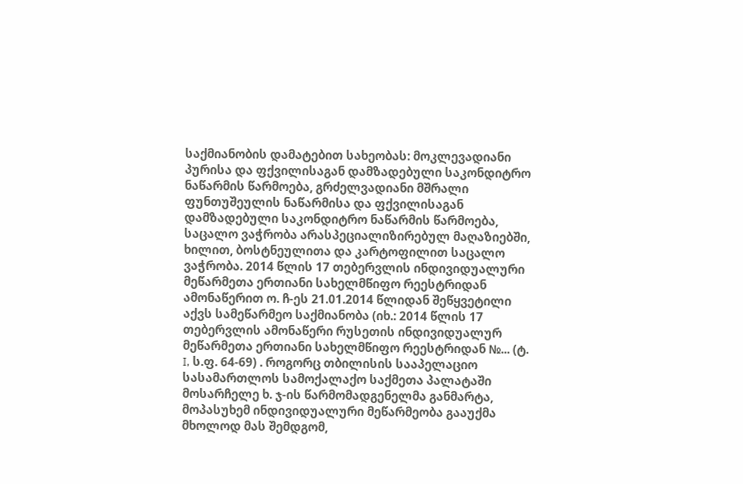საქმიანობის დამატებით სახეობას: მოკლევადიანი პურისა და ფქვილისაგან დამზადებული საკონდიტრო ნაწარმის წარმოება, გრძელვადიანი მშრალი ფუნთუშეულის ნაწარმისა და ფქვილისაგან დამზადებული საკონდიტრო ნაწარმის წარმოება, საცალო ვაჭრობა არასპეციალიზირებულ მაღაზიებში, ხილით, ბოსტნეულითა და კარტოფილით საცალო ვაჭრობა. 2014 წლის 17 თებერვლის ინდივიდუალური მეწარმეთა ერთიანი სახელმწიფო რეესტრიდან ამონაწერით ო. ჩ-ეს 21.01.2014 წლიდან შეწყვეტილი აქვს სამეწარმეო საქმიანობა (იხ.: 2014 წლის 17 თებერვლის ამონაწერი რუსეთის ინდივიდუალურ მეწარმეთა ერთიანი სახელმწიფო რეესტრიდან №... (ტ. I, ს.ფ. 64-69) . როგორც თბილისის სააპელაციო სასამართლოს სამოქალაქო საქმეთა პალატაში მოსარჩელე ხ. ჯ-ის წარმომადგენელმა განმარტა, მოპასუხემ ინდივიდუალური მეწარმეობა გააუქმა მხოლოდ მას შემდგომ,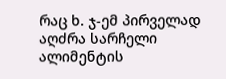რაც ხ. ჯ-ემ პირველად აღძრა სარჩელი ალიმენტის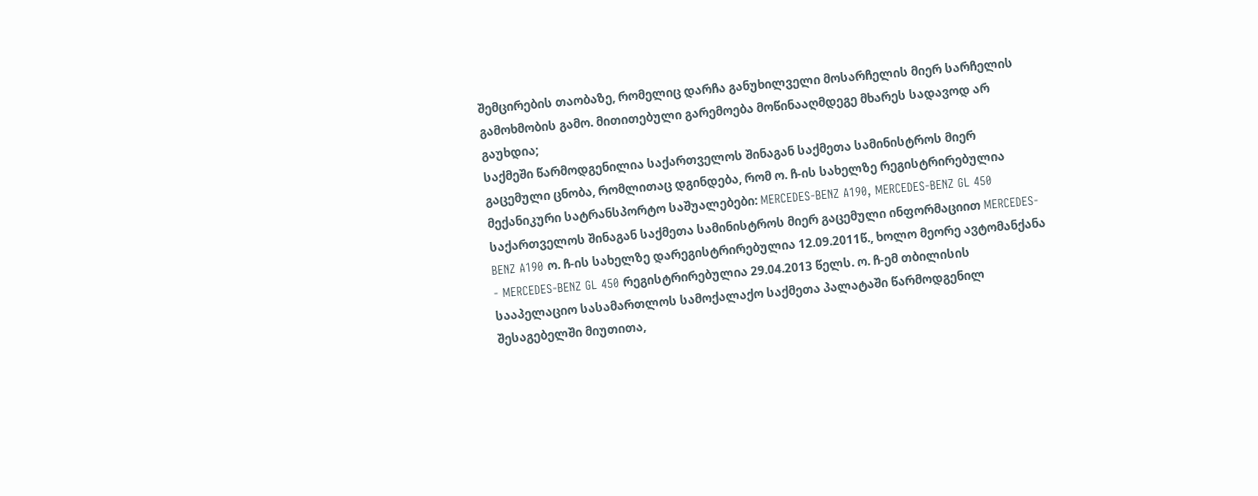შემცირების თაობაზე, რომელიც დარჩა განუხილველი მოსარჩელის მიერ სარჩელის გამოხმობის გამო. მითითებული გარემოება მოწინააღმდეგე მხარეს სადავოდ არ გაუხდია;
საქმეში წარმოდგენილია საქართველოს შინაგან საქმეთა სამინისტროს მიერ გაცემული ცნობა, რომლითაც დგინდება, რომ ო. ჩ-ის სახელზე რეგისტრირებულია მექანიკური სატრანსპორტო საშუალებები: MERCEDES-BENZ A190, MERCEDES-BENZ GL 450 საქართველოს შინაგან საქმეთა სამინისტროს მიერ გაცემული ინფორმაციით MERCEDES-BENZ A190 ო. ჩ-ის სახელზე დარეგისტრირებულია 12.09.2011წ., ხოლო მეორე ავტომანქანა - MERCEDES-BENZ GL 450 რეგისტრირებულია 29.04.2013 წელს. ო. ჩ-ემ თბილისის სააპელაციო სასამართლოს სამოქალაქო საქმეთა პალატაში წარმოდგენილ შესაგებელში მიუთითა,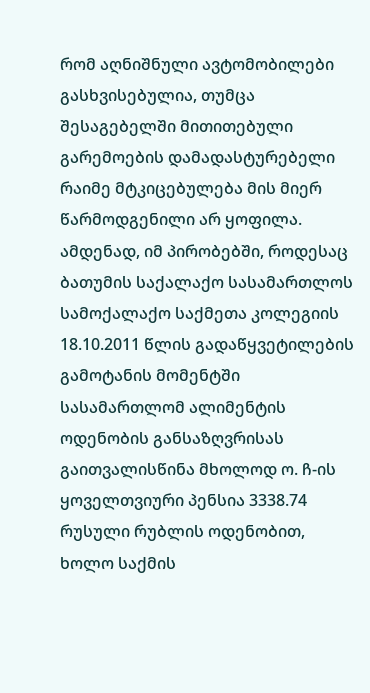რომ აღნიშნული ავტომობილები გასხვისებულია, თუმცა შესაგებელში მითითებული გარემოების დამადასტურებელი რაიმე მტკიცებულება მის მიერ წარმოდგენილი არ ყოფილა.
ამდენად, იმ პირობებში, როდესაც ბათუმის საქალაქო სასამართლოს სამოქალაქო საქმეთა კოლეგიის 18.10.2011 წლის გადაწყვეტილების გამოტანის მომენტში სასამართლომ ალიმენტის ოდენობის განსაზღვრისას გაითვალისწინა მხოლოდ ო. ჩ-ის ყოველთვიური პენსია 3338.74 რუსული რუბლის ოდენობით, ხოლო საქმის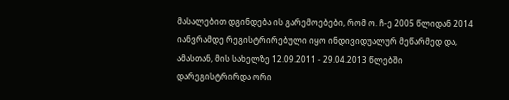მასალებით დგინდება ის გარემოებები, რომ ო. ჩ-ე 2005 წლიდან 2014 იანვრამდე რეგისტრირებული იყო ინდივიდუალურ მეწარმედ და, ამასთან, მის სახელზე 12.09.2011 - 29.04.2013 წლებში დარეგისტრირდა ორი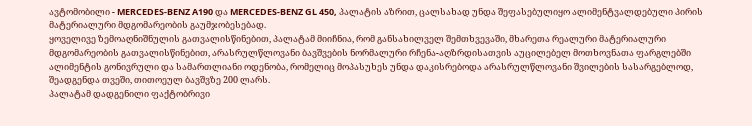ავტომობილი - MERCEDES-BENZ A190 და MERCEDES-BENZ GL 450, პალატის აზრით, ცალსახად უნდა შეფასებულიყო ალიმენტვალდებული პირის მატერიალური მდგომარეობის გაუმჯობესებად.
ყოველივე ზემოაღნიშნულის გათვალისწინებით, პალატამ მიიჩნია, რომ განსახილველ შემთხვევაში, მხარეთა რეალური მატერიალური მდგომარეობის გათვალისწინებით, არასრულწლოვანი ბავშვების ნორმალური რჩენა-აღზრდისათვის აუცილებელ მოთხოვნათა ფარგლებში ალიმენტის გონივრული და სამართლიანი ოდენობა, რომელიც მოპასუხეს უნდა დაკისრებოდა არასრულწლოვანი შვილების სასარგებლოდ, შეადგენდა თვეში, თითოეულ ბავშვზე 200 ლარს.
პალატამ დადგენილი ფაქტობრივი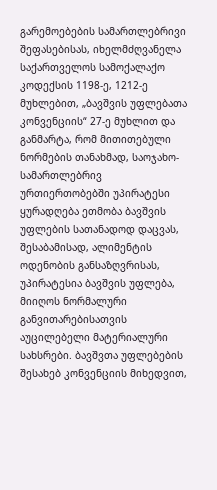გარემოებების სამართლებრივი შეფასებისას, იხელმძღვანელა საქართველოს სამოქალაქო კოდექსის 1198-ე, 1212-ე მუხლებით, „ბავშვის უფლებათა კონვენციის“ 27-ე მუხლით და განმარტა, რომ მითითებული ნორმების თანახმად, საოჯახო-სამართლებრივ ურთიერთობებში უპირატესი ყურადღება ეთმობა ბავშვის უფლების სათანადოდ დაცვას, შესაბამისად, ალიმენტის ოდენობის განსაზღვრისას, უპირატესია ბავშვის უფლება, მიიღოს ნორმალური განვითარებისათვის აუცილებელი მატერიალური სახსრები. ბავშვთა უფლებების შესახებ კონვენციის მიხედვით,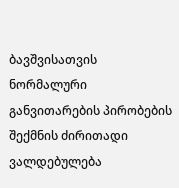ბავშვისათვის ნორმალური განვითარების პირობების შექმნის ძირითადი ვალდებულება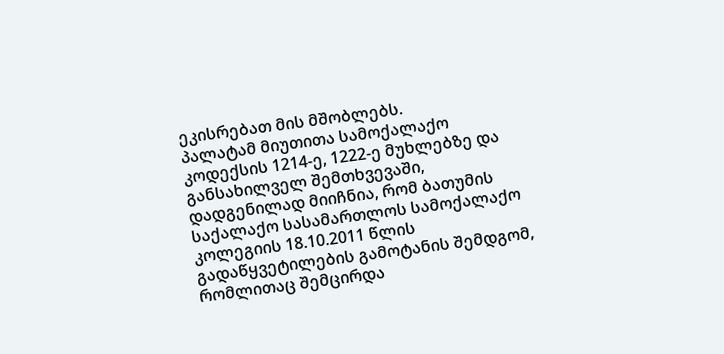ეკისრებათ მის მშობლებს.
პალატამ მიუთითა სამოქალაქო კოდექსის 1214-ე, 1222-ე მუხლებზე და განსახილველ შემთხვევაში, დადგენილად მიიჩნია, რომ ბათუმის საქალაქო სასამართლოს სამოქალაქო კოლეგიის 18.10.2011 წლის გადაწყვეტილების გამოტანის შემდგომ, რომლითაც შემცირდა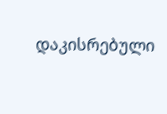დაკისრებული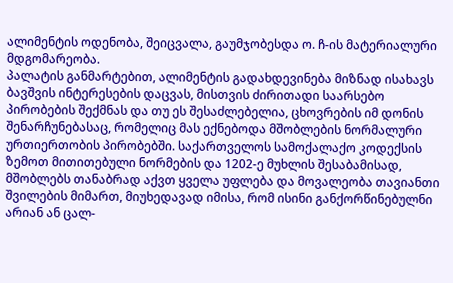ალიმენტის ოდენობა, შეიცვალა, გაუმჯობესდა ო. ჩ-ის მატერიალური მდგომარეობა.
პალატის განმარტებით, ალიმენტის გადახდევინება მიზნად ისახავს ბავშვის ინტერესების დაცვას, მისთვის ძირითადი საარსებო პირობების შექმნას და თუ ეს შესაძლებელია, ცხოვრების იმ დონის შენარჩუნებასაც, რომელიც მას ექნებოდა მშობლების ნორმალური ურთიერთობის პირობებში. საქართველოს სამოქალაქო კოდექსის ზემოთ მითითებული ნორმების და 1202-ე მუხლის შესაბამისად, მშობლებს თანაბრად აქვთ ყველა უფლება და მოვალეობა თავიანთი შვილების მიმართ, მიუხედავად იმისა, რომ ისინი განქორწინებულნი არიან ან ცალ-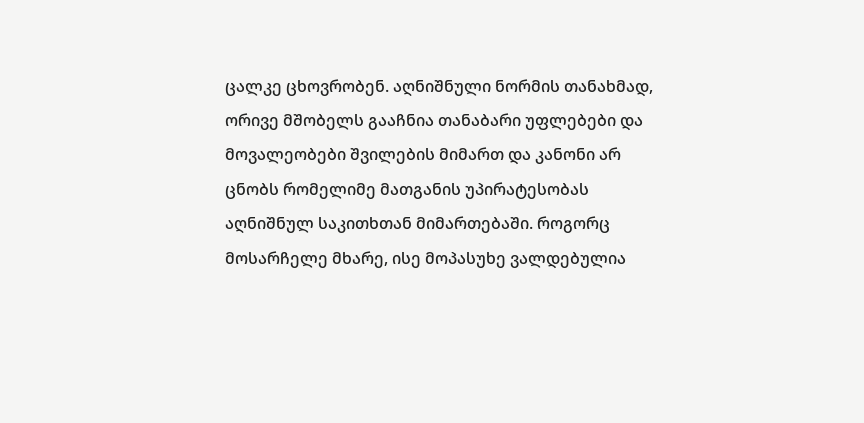ცალკე ცხოვრობენ. აღნიშნული ნორმის თანახმად, ორივე მშობელს გააჩნია თანაბარი უფლებები და მოვალეობები შვილების მიმართ და კანონი არ ცნობს რომელიმე მათგანის უპირატესობას აღნიშნულ საკითხთან მიმართებაში. როგორც მოსარჩელე მხარე, ისე მოპასუხე ვალდებულია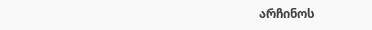არჩინოს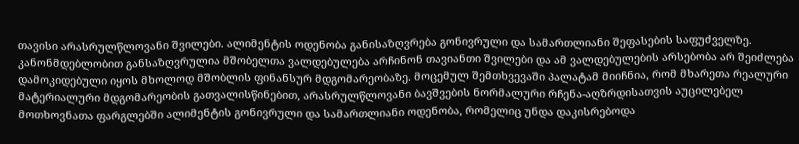თავისი არასრულწლოვანი შვილები. ალიმენტის ოდენობა განისაზღვრება გონივრული და სამართლიანი შეფასების საფუძველზე. კანონმდებლობით განსაზღვრულია მშობელთა ვალდებულება არჩინონ თავიანთი შვილები და ამ ვალდებულების არსებობა არ შეიძლება დამოკიდებული იყოს მხოლოდ მშობლის ფინანსურ მდგომარეობაზე. მოცემულ შემთხვევაში პალატამ მიიჩნია, რომ მხარეთა რეალური მატერიალური მდგომარეობის გათვალისწინებით, არასრულწლოვანი ბავშვების ნორმალური რჩენა-აღზრდისათვის აუცილებელ მოთხოვნათა ფარგლებში ალიმენტის გონივრული და სამართლიანი ოდენობა, რომელიც უნდა დაკისრებოდა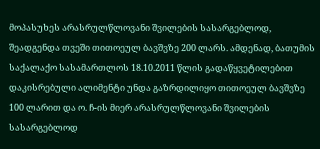მოპასუხეს არასრულწლოვანი შვილების სასარგებლოდ, შეადგენდა თვეში თითოეულ ბავშვზე 200 ლარს. ამდენად, ბათუმის საქალაქო სასამართლოს 18.10.2011 წლის გადაწყვეტილებით დაკისრებული ალიმენტი უნდა გაზრდილიყო თითოეულ ბავშვზე 100 ლარით და ო. ჩ-ის მიერ არასრულწლოვანი შვილების სასარგებლოდ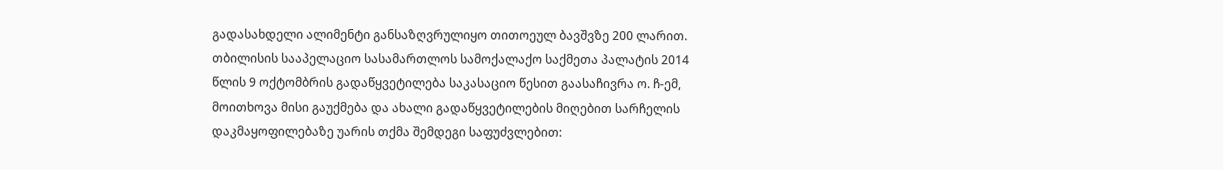გადასახდელი ალიმენტი განსაზღვრულიყო თითოეულ ბავშვზე 200 ლარით.
თბილისის სააპელაციო სასამართლოს სამოქალაქო საქმეთა პალატის 2014 წლის 9 ოქტომბრის გადაწყვეტილება საკასაციო წესით გაასაჩივრა ო. ჩ-ემ, მოითხოვა მისი გაუქმება და ახალი გადაწყვეტილების მიღებით სარჩელის დაკმაყოფილებაზე უარის თქმა შემდეგი საფუძვლებით: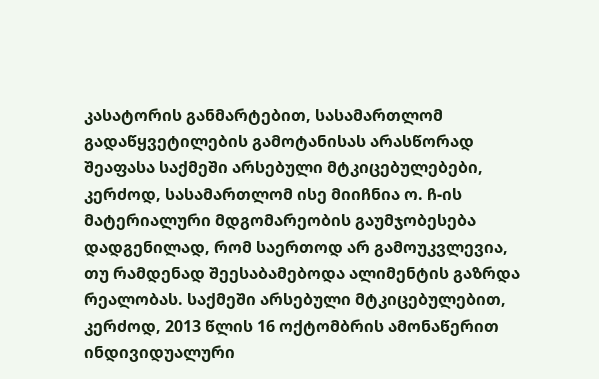კასატორის განმარტებით, სასამართლომ გადაწყვეტილების გამოტანისას არასწორად შეაფასა საქმეში არსებული მტკიცებულებები, კერძოდ, სასამართლომ ისე მიიჩნია ო. ჩ-ის მატერიალური მდგომარეობის გაუმჯობესება დადგენილად, რომ საერთოდ არ გამოუკვლევია, თუ რამდენად შეესაბამებოდა ალიმენტის გაზრდა რეალობას. საქმეში არსებული მტკიცებულებით, კერძოდ, 2013 წლის 16 ოქტომბრის ამონაწერით ინდივიდუალური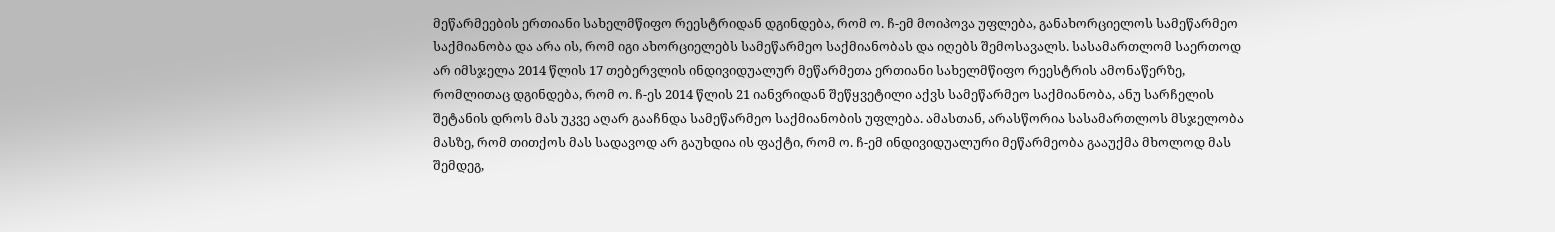მეწარმეების ერთიანი სახელმწიფო რეესტრიდან დგინდება, რომ ო. ჩ-ემ მოიპოვა უფლება, განახორციელოს სამეწარმეო საქმიანობა და არა ის, რომ იგი ახორციელებს სამეწარმეო საქმიანობას და იღებს შემოსავალს. სასამართლომ საერთოდ არ იმსჯელა 2014 წლის 17 თებერვლის ინდივიდუალურ მეწარმეთა ერთიანი სახელმწიფო რეესტრის ამონაწერზე, რომლითაც დგინდება, რომ ო. ჩ-ეს 2014 წლის 21 იანვრიდან შეწყვეტილი აქვს სამეწარმეო საქმიანობა, ანუ სარჩელის შეტანის დროს მას უკვე აღარ გააჩნდა სამეწარმეო საქმიანობის უფლება. ამასთან, არასწორია სასამართლოს მსჯელობა მასზე, რომ თითქოს მას სადავოდ არ გაუხდია ის ფაქტი, რომ ო. ჩ-ემ ინდივიდუალური მეწარმეობა გააუქმა მხოლოდ მას შემდეგ,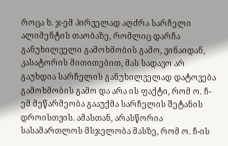როცა ხ. ჯ-ემ პირველად აღძრა სარჩელი ალიმენტის თაობაზე, რომლიც დარჩა განუხილველი გამოხმობის გამო, ვინაიდან, კასატორის მითითებით, მას სადავო არ გაუხდია სარჩელის განუხილველად დატოვება გამოხმობის გამო და არა ის ფაქტი, რომ ო. ჩ-ემ მეწარმეობა გააუქმა სარჩელის შეტანის დროისთვის. ამასთან, არასწორია სასამართლოს მსჯელობა მასზე, რომ ო. ჩ-ის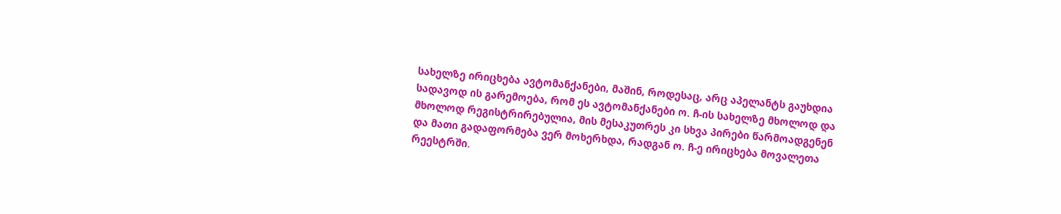სახელზე ირიცხება ავტომანქანები, მაშინ, როდესაც, არც აპელანტს გაუხდია სადავოდ ის გარემოება, რომ ეს ავტომანქანები ო. ჩ-ის სახელზე მხოლოდ და მხოლოდ რეგისტრირებულია, მის მესაკუთრეს კი სხვა პირები წარმოადგენენ და მათი გადაფორმება ვერ მოხერხდა, რადგან ო. ჩ-ე ირიცხება მოვალეთა რეესტრში.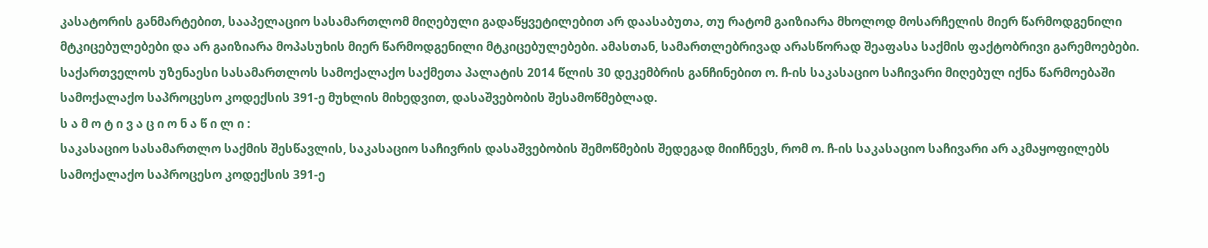კასატორის განმარტებით, სააპელაციო სასამართლომ მიღებული გადაწყვეტილებით არ დაასაბუთა, თუ რატომ გაიზიარა მხოლოდ მოსარჩელის მიერ წარმოდგენილი მტკიცებულებები და არ გაიზიარა მოპასუხის მიერ წარმოდგენილი მტკიცებულებები. ამასთან, სამართლებრივად არასწორად შეაფასა საქმის ფაქტობრივი გარემოებები.
საქართველოს უზენაესი სასამართლოს სამოქალაქო საქმეთა პალატის 2014 წლის 30 დეკემბრის განჩინებით ო. ჩ-ის საკასაციო საჩივარი მიღებულ იქნა წარმოებაში სამოქალაქო საპროცესო კოდექსის 391-ე მუხლის მიხედვით, დასაშვებობის შესამოწმებლად.
ს ა მ ო ტ ი ვ ა ც ი ო ნ ა წ ი ლ ი :
საკასაციო სასამართლო საქმის შესწავლის, საკასაციო საჩივრის დასაშვებობის შემოწმების შედეგად მიიჩნევს, რომ ო. ჩ-ის საკასაციო საჩივარი არ აკმაყოფილებს სამოქალაქო საპროცესო კოდექსის 391-ე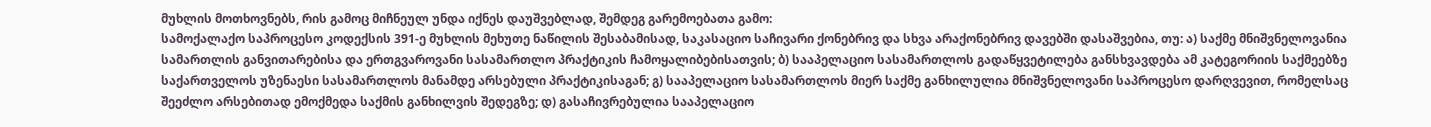მუხლის მოთხოვნებს, რის გამოც მიჩნეულ უნდა იქნეს დაუშვებლად, შემდეგ გარემოებათა გამო:
სამოქალაქო საპროცესო კოდექსის 391-ე მუხლის მეხუთე ნაწილის შესაბამისად, საკასაციო საჩივარი ქონებრივ და სხვა არაქონებრივ დავებში დასაშვებია, თუ: ა) საქმე მნიშვნელოვანია სამართლის განვითარებისა და ერთგვაროვანი სასამართლო პრაქტიკის ჩამოყალიბებისათვის; ბ) სააპელაციო სასამართლოს გადაწყვეტილება განსხვავდება ამ კატეგორიის საქმეებზე საქართველოს უზენაესი სასამართლოს მანამდე არსებული პრაქტიკისაგან; გ) სააპელაციო სასამართლოს მიერ საქმე განხილულია მნიშვნელოვანი საპროცესო დარღვევით, რომელსაც შეეძლო არსებითად ემოქმედა საქმის განხილვის შედეგზე; დ) გასაჩივრებულია სააპელაციო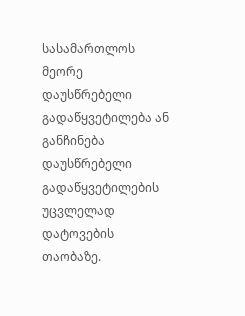სასამართლოს მეორე დაუსწრებელი გადაწყვეტილება ან განჩინება დაუსწრებელი გადაწყვეტილების უცვლელად დატოვების თაობაზე.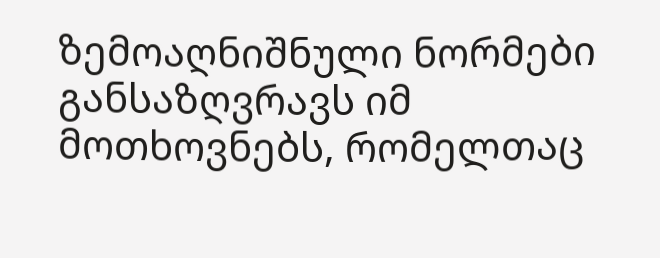ზემოაღნიშნული ნორმები განსაზღვრავს იმ მოთხოვნებს, რომელთაც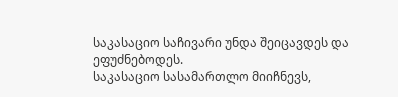საკასაციო საჩივარი უნდა შეიცავდეს და ეფუძნებოდეს.
საკასაციო სასამართლო მიიჩნევს,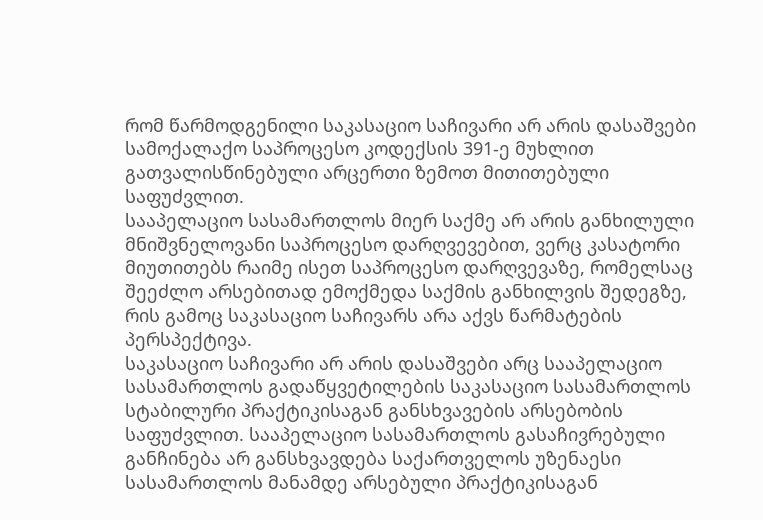რომ წარმოდგენილი საკასაციო საჩივარი არ არის დასაშვები სამოქალაქო საპროცესო კოდექსის 391-ე მუხლით გათვალისწინებული არცერთი ზემოთ მითითებული საფუძვლით.
სააპელაციო სასამართლოს მიერ საქმე არ არის განხილული მნიშვნელოვანი საპროცესო დარღვევებით, ვერც კასატორი მიუთითებს რაიმე ისეთ საპროცესო დარღვევაზე, რომელსაც შეეძლო არსებითად ემოქმედა საქმის განხილვის შედეგზე, რის გამოც საკასაციო საჩივარს არა აქვს წარმატების პერსპექტივა.
საკასაციო საჩივარი არ არის დასაშვები არც სააპელაციო სასამართლოს გადაწყვეტილების საკასაციო სასამართლოს სტაბილური პრაქტიკისაგან განსხვავების არსებობის საფუძვლით. სააპელაციო სასამართლოს გასაჩივრებული განჩინება არ განსხვავდება საქართველოს უზენაესი სასამართლოს მანამდე არსებული პრაქტიკისაგან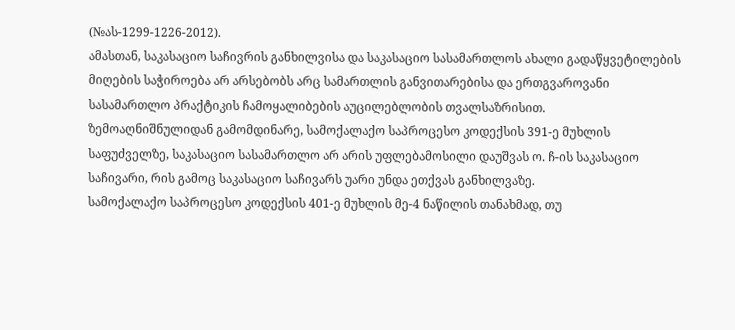(№ას-1299-1226-2012).
ამასთან, საკასაციო საჩივრის განხილვისა და საკასაციო სასამართლოს ახალი გადაწყვეტილების მიღების საჭიროება არ არსებობს არც სამართლის განვითარებისა და ერთგვაროვანი სასამართლო პრაქტიკის ჩამოყალიბების აუცილებლობის თვალსაზრისით.
ზემოაღნიშნულიდან გამომდინარე, სამოქალაქო საპროცესო კოდექსის 391-ე მუხლის საფუძველზე, საკასაციო სასამართლო არ არის უფლებამოსილი დაუშვას ო. ჩ-ის საკასაციო საჩივარი, რის გამოც საკასაციო საჩივარს უარი უნდა ეთქვას განხილვაზე.
სამოქალაქო საპროცესო კოდექსის 401-ე მუხლის მე-4 ნაწილის თანახმად, თუ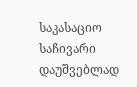საკასაციო საჩივარი დაუშვებლად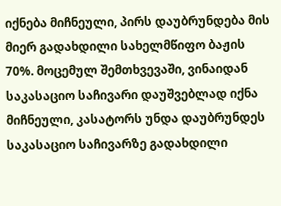იქნება მიჩნეული, პირს დაუბრუნდება მის მიერ გადახდილი სახელმწიფო ბაჟის 70%. მოცემულ შემთხვევაში, ვინაიდან საკასაციო საჩივარი დაუშვებლად იქნა მიჩნეული, კასატორს უნდა დაუბრუნდეს საკასაციო საჩივარზე გადახდილი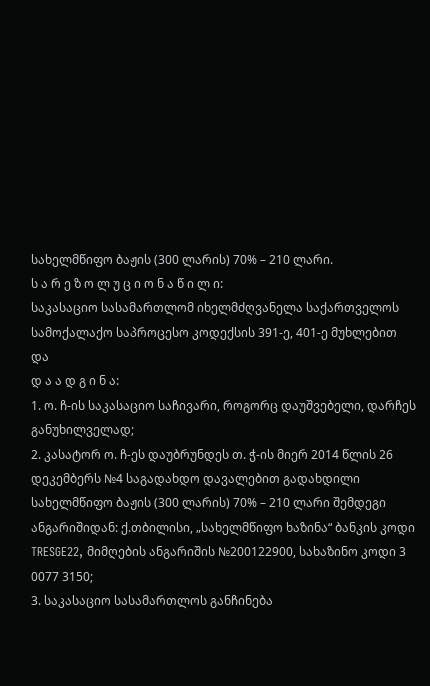სახელმწიფო ბაჟის (300 ლარის) 70% – 210 ლარი.
ს ა რ ე ზ ო ლ უ ც ი ო ნ ა წ ი ლ ი:
საკასაციო სასამართლომ იხელმძღვანელა საქართველოს სამოქალაქო საპროცესო კოდექსის 391-ე, 401-ე მუხლებით და
დ ა ა დ გ ი ნ ა:
1. ო. ჩ-ის საკასაციო საჩივარი, როგორც დაუშვებელი, დარჩეს განუხილველად;
2. კასატორ ო. ჩ-ეს დაუბრუნდეს თ. ჭ-ის მიერ 2014 წლის 26 დეკემბერს №4 საგადახდო დავალებით გადახდილი სახელმწიფო ბაჟის (300 ლარის) 70% – 210 ლარი შემდეგი ანგარიშიდან: ქ.თბილისი, „სახელმწიფო ხაზინა“ ბანკის კოდი TRESGE22, მიმღების ანგარიშის №200122900, სახაზინო კოდი 3 0077 3150;
3. საკასაციო სასამართლოს განჩინება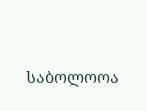საბოლოოა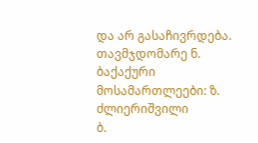და არ გასაჩივრდება.
თავმჯდომარე ნ. ბაქაქური
მოსამართლეები: ზ. ძლიერიშვილი
ბ.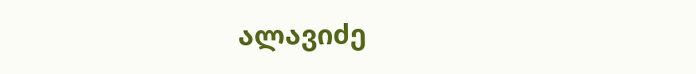ალავიძე